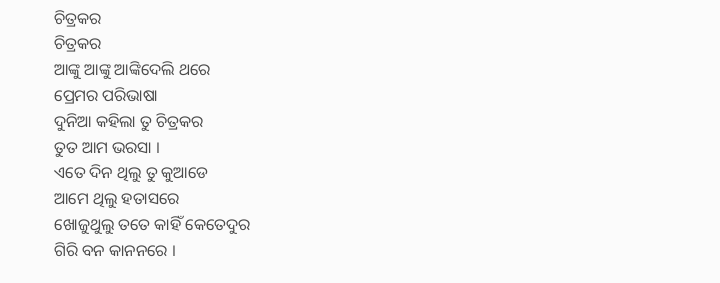ଚିତ୍ରକର
ଚିତ୍ରକର
ଆଙ୍କୁ ଆଙ୍କୁ ଆଙ୍କିଦେଲି ଥରେ
ପ୍ରେମର ପରିଭାଷା
ଦୁନିଆ କହିଲା ତୁ ଚିତ୍ରକର
ତୁତ ଆମ ଭରସା ।
ଏତେ ଦିନ ଥିଲୁ ତୁ କୁଆଡେ
ଆମେ ଥିଲୁ ହତାସରେ
ଖୋଜୁଥୁଲୁ ତତେ କାହିଁ କେତେଦୁର
ଗିରି ବନ କାନନରେ ।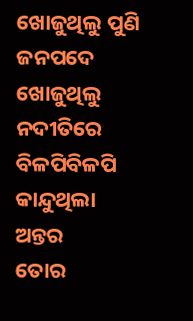ଖୋଜୁଥିଲୁ ପୁଣି ଜନପଦେ
ଖୋଜୁଥିଲୁ ନଦୀତିରେ
ବିଳପିବିଳପି କାନ୍ଦୁଥିଲା ଅନ୍ତର
ତୋର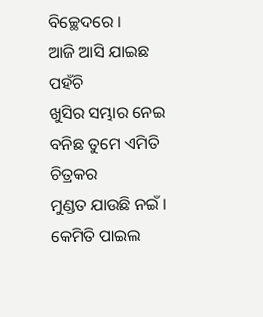ବିଚ୍ଛେଦରେ ।
ଆଜି ଆସି ଯାଇଛ ପହଁଚି
ଖୁସିର ସମ୍ଭାର ନେଇ
ବନିଛ ତୁମେ ଏମିତି ଚିତ୍ରକର
ମୁଣ୍ଡତ ଯାଉଛି ନଇଁ ।
କେମିତି ପାଇଲ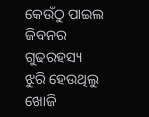କେଉଁଠୁ ପାଇଲ
ଜିବନର ଗୁଢରହସ୍ୟ
ଝୁରି ହେଉଥିଲୁ ଖୋଜି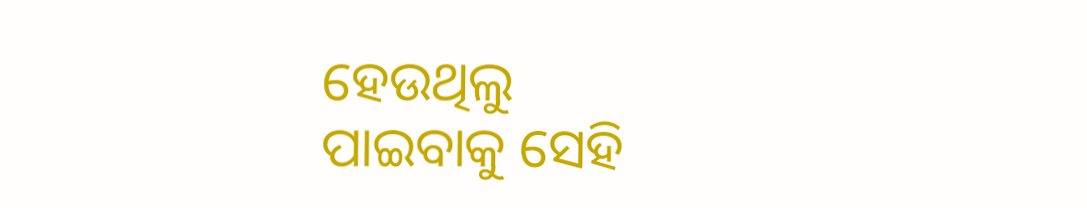ହେଉଥିଲୁ
ପାଇବାକୁ ସେହି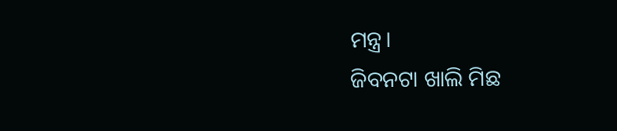ମନ୍ତ୍ର।
ଜିବନଟା ଖାଲି ମିଛ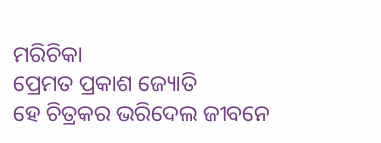ମରିଚିକା
ପ୍ରେମତ ପ୍ରକାଶ ଜ୍ୟୋତି
ହେ ଚିତ୍ରକର ଭରିଦେଲ ଜୀବନେ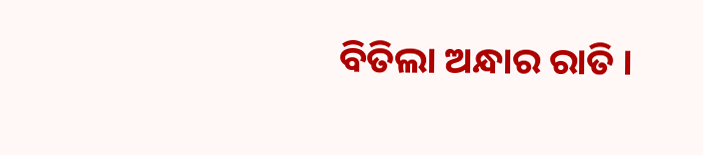ବିତିଲା ଅନ୍ଧାର ରାତି ।